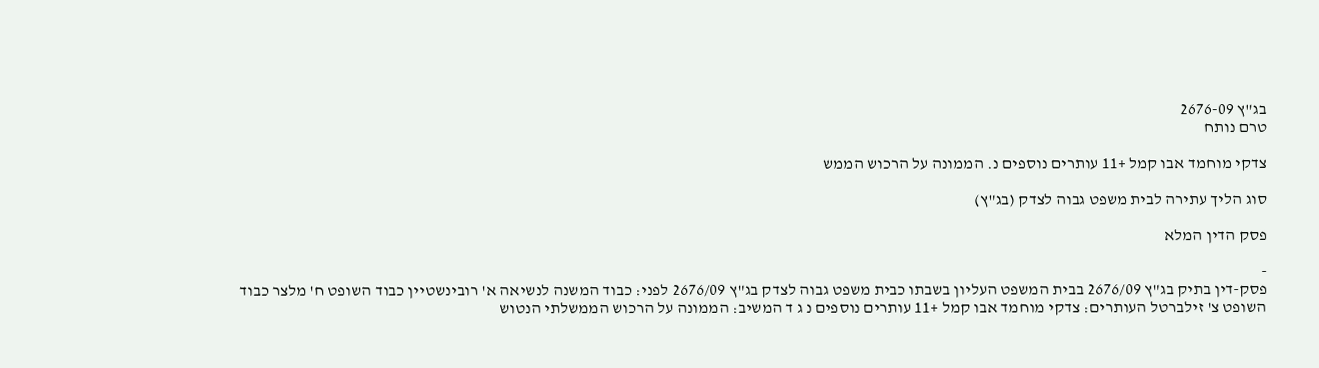בג"ץ 2676-09
טרם נותח

צדקי מוחמד אבו קמל +11 עותרים נוספים נ. הממונה על הרכוש הממש

סוג הליך עתירה לבית משפט גבוה לצדק (בג"ץ)

פסק הדין המלא

-
פסק-דין בתיק בג"ץ 2676/09 בבית המשפט העליון בשבתו כבית משפט גבוה לצדק בג"ץ 2676/09 לפני: כבוד המשנה לנשיאה א' רובינשטיין כבוד השופט ח' מלצר כבוד השופט צ' זילברטל העותרים: צדקי מוחמד אבו קמל +11 עותרים נוספים נ ג ד המשיב: הממונה על הרכוש הממשלתי הנטוש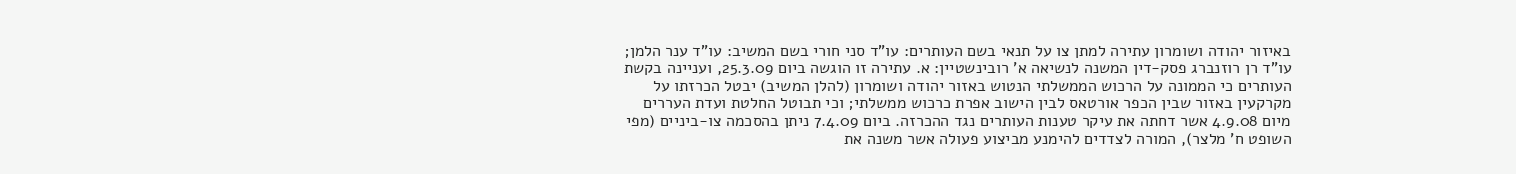באיזור יהודה ושומרון עתירה למתן צו על תנאי בשם העותרים: עו"ד סני חורי בשם המשיב: עו"ד ענר הלמן; עו"ד רן רוזנברג פסק-דין המשנה לנשיאה א' רובינשטיין: א. עתירה זו הוגשה ביום 25.3.09, ועניינה בקשת העותרים כי הממונה על הרכוש הממשלתי הנטוש באזור יהודה ושומרון (להלן המשיב) יבטל הכרזתו על מקרקעין באזור שבין הכפר אורטאס לבין הישוב אפרת כרכוש ממשלתי; וכי תבוטל החלטת ועדת העררים מיום 4.9.08 אשר דחתה את עיקר טענות העותרים נגד ההכרזה. ביום 7.4.09 ניתן בהסכמה צו-ביניים (מפי השופט ח' מלצר), המורה לצדדים להימנע מביצוע פעולה אשר משנה את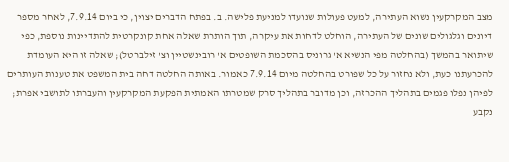מצב המקרקעין נשוא העתירה, למעט פעולות שנועדו למניעת פלישה. ב. בפתח הדברים יצוין, כי ביום 7.9.14, לאחר מספר דיונים וגלגולים שונים של העתירה, הוחלט לדחות את עיקרה, תוך הותרת שאלה אחת קונקרטית להתדיינות נוספת, כפי שיתואר בהמשך (בהחלטה מפי הנשיא א' גרוניס בהסכמת השופטים א' רובינשטיין וצ' זילברטל); שאלה זו היא העומדת להכרעתנו כעת, ולא נחזור על כל שפורט בהחלטה מיום 7.9.14 כאמור. באותה החלטה דחה בית המשפט את טענות העותרים לפיהן נפלו פגמים בתהליך ההכרזה, וכן מדובר בתהליך סרק שמטרתו האמתית הפקעת המקרקעין והעברתו לתושבי אפרת; נקבע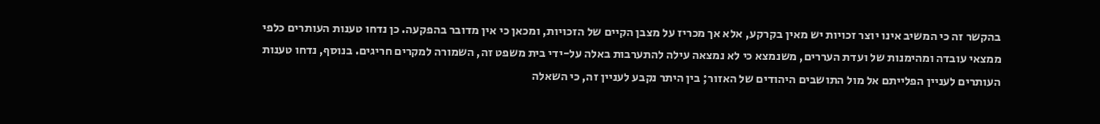בהקשר זה כי המשיב אינו יוצר זכויות יש מאין בקרקע, אלא אך מכריז על מצבן הקיים של הזכויות, ומכאן כי אין מדובר בהפקעה. כן נדחו טענות העותרים כלפי ממצאי עובדה ומהימנות של ועדת העררים, משנמצא כי לא נמצאה עילה להתערבות באלה על-ידי בית משפט זה, השמורה למקרים חריגים. בנוסף, נדחו טענות העותרים לעניין הפלייתם אל מול התושבים היהודים של האזור; בין היתר נקבע לעניין זה, כי השאלה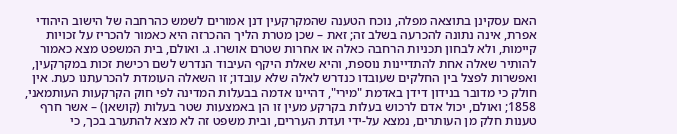האם עסקינן בתוצאה מפלה, נוכח הטענה שהמקרקעין דנן אמורים לשמש כהרחבה של הישוב היהודי אפרת, אינה נתונה להכרעה בשלב זה; זאת – שכן מטרת הליך ההכרזה היא כאמור להכריז על זכויות קיימות, ולא לבחון תכניות הרחבה כאלה או אחרות שטרם אושרו. ג. ואולם, בית המשפט מצא כאמור להותיר שאלה אחת להתדיינות נוספת, והיא שאלת היקף העיבוד הנדרש לשם רכישת זכות במקרקעין, ואפשרות לפצל בין החלקים שעובדו כנדרש לאלה שלא עובדו; זו השאלה העומדת להכרעתנו כעת. אין חולק כי מדובר בנידון דידן באדמת "מירי", דהיינו אדמה בבעלות המדינה לפי חוק הקרקעות העותמאני, 1858; ואולם, יכול אדם לרכוש בעלות בקרקע מעין זו הן באמצעות שטר בעלות (קושאן) – אשר חרף טענות חלק מן העותרים, נמצא על-ידי ועדת העררים, ובית משפט זה לא מצא להתערב בכך, כי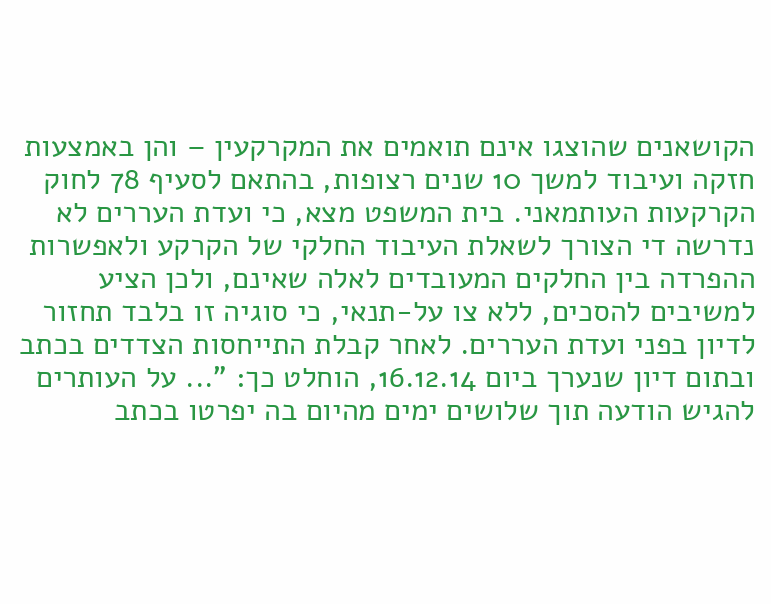הקושאנים שהוצגו אינם תואמים את המקרקעין – והן באמצעות חזקה ועיבוד למשך 10 שנים רצופות, בהתאם לסעיף 78 לחוק הקרקעות העותמאני. בית המשפט מצא, כי ועדת העררים לא נדרשה די הצורך לשאלת העיבוד החלקי של הקרקע ולאפשרות ההפרדה בין החלקים המעובדים לאלה שאינם, ולכן הציע למשיבים להסכים, ללא צו על-תנאי, כי סוגיה זו בלבד תחזור לדיון בפני ועדת העררים. לאחר קבלת התייחסות הצדדים בכתב ובתום דיון שנערך ביום 16.12.14, הוחלט כך: "... על העותרים להגיש הודעה תוך שלושים ימים מהיום בה יפרטו בכתב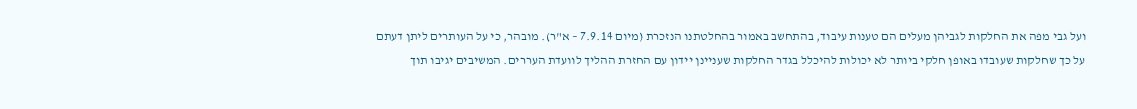ועל גבי מפה את החלקות לגביהן מעלים הם טענות עיבוד, בהתחשב באמור בהחלטתנו הנזכרת (מיום 7.9.14 – א"ר). מובהר, כי על העותרים ליתן דעתם על כך שחלקות שעובדו באופן חלקי ביותר לא יכולות להיכלל בגדר החלקות שעניינן יידון עם החזרת ההליך לוועדת העררים. המשיבים יגיבו תוך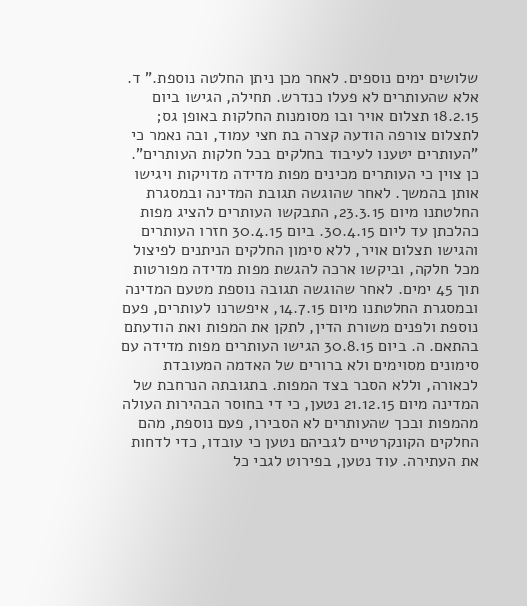שלושים ימים נוספים. לאחר מכן ניתן החלטה נוספת." ד. אלא שהעותרים לא פעלו כנדרש. תחילה, הגישו ביום 18.2.15 תצלום אויר ובו מסומנות החלקות באופן גס; לתצלום צורפה הודעה קצרה בת חצי עמוד, ובה נאמר כי "העותרים יטענו לעיבוד בחלקים בכל חלקות העותרים". כן צוין כי העותרים מכינים מפות מדידה מדויקות ויגישו אותן בהמשך. לאחר שהוגשה תגובת המדינה ובמסגרת החלטתנו מיום 23.3.15, התבקשו העותרים להציג מפות כהלכתן עד ליום 30.4.15. ביום 30.4.15 חזרו העותרים והגישו תצלום אויר, ללא סימון החלקים הניתנים לפיצול מכל חלקה, וביקשו ארכה להגשת מפות מדידה מפורטות תוך 45 ימים. לאחר שהוגשה תגובה נוספת מטעם המדינה ובמסגרת החלטתנו מיום 14.7.15, איפשרנו לעותרים, פעם נוספת ולפנים משורת הדין, לתקן את המפות ואת הודעתם בהתאם. ה. ביום 30.8.15 הגישו העותרים מפות מדידה עם סימונים מסוימים ולא ברורים של האדמה המעובדת לכאורה, וללא הסבר בצד המפות. בתגובתה הנרחבת של המדינה מיום 21.12.15 נטען, כי די בחוסר הבהירות העולה מהמפות ובכך שהעותרים לא הסבירו, פעם נוספת, מהם החלקים הקונקרטיים לגביהם נטען כי עובדו, כדי לדחות את העתירה. עוד נטען, בפירוט לגבי כל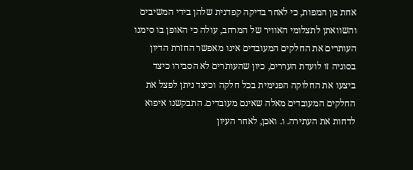אחת מן המפות, כי לאחר בדיקה קפדנית שלהן בידי המשיבים והשוואתן לתצלומי האוויר של המרחב, עולה כי האופן בו סימנו העותרים את החלקים המעובדים אינו מאפשר החזרת הדיון בסוגיה זו לועדת העררים, כיון שהעותרים לא הסבירו כיצד ביצעו את החלוקה הפנימית בכל חלקה וכיצד ניתן לפצל את החלקים המעובדים מאלה שאינם מעובדים. התבקשנו איפוא לדחות את העתירה. ו. ואכן, לאחר העיון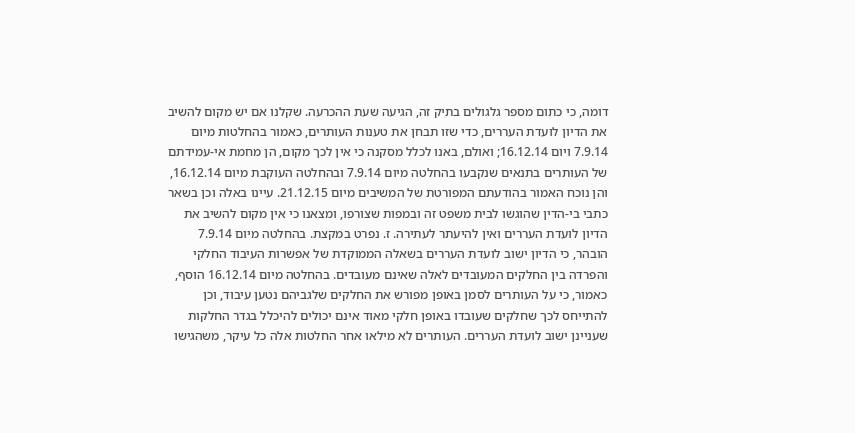דומה, כי כתום מספר גלגולים בתיק זה, הגיעה שעת ההכרעה. שקלנו אם יש מקום להשיב את הדיון לועדת העררים, כדי שזו תבחן את טענות העותרים, כאמור בהחלטות מיום 7.9.14 ויום 16.12.14; ואולם, באנו לכלל מסקנה כי אין לכך מקום, הן מחמת אי-עמידתם של העותרים בתנאים שנקבעו בהחלטה מיום 7.9.14 ובהחלטה העוקבת מיום 16.12.14, והן נוכח האמור בהודעתם המפורטת של המשיבים מיום 21.12.15. עיינו באלה וכן בשאר כתבי בי-הדין שהוגשו לבית משפט זה ובמפות שצורפו, ומצאנו כי אין מקום להשיב את הדיון לועדת העררים ואין להיעתר לעתירה. ז. נפרט במקצת. בהחלטה מיום 7.9.14 הובהר, כי הדיון ישוב לועדת העררים בשאלה הממוקדת של אפשרות העיבוד החלקי והפרדה בין החלקים המעובדים לאלה שאינם מעובדים. בהחלטה מיום 16.12.14 הוסף, כאמור, כי על העותרים לסמן באופן מפורש את החלקים שלגביהם נטען עיבוד, וכן להתייחס לכך שחלקים שעובדו באופן חלקי מאוד אינם יכולים להיכלל בגדר החלקות שעניינן ישוב לועדת העררים. העותרים לא מילאו אחר החלטות אלה כל עיקר, משהגישו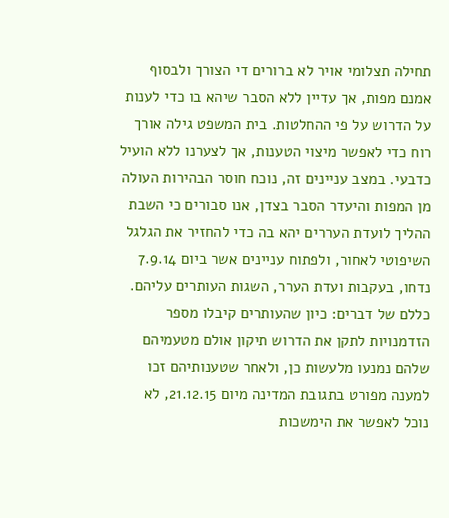תחילה תצלומי אויר לא ברורים די הצורך ולבסוף אמנם מפות, אך עדיין ללא הסבר שיהא בו כדי לענות על הדרוש על פי ההחלטות. בית המשפט גילה אורך רוח כדי לאפשר מיצוי הטענות, אך לצערנו ללא הועיל כדבעי. במצב עניינים זה, נוכח חוסר הבהירות העולה מן המפות והיעדר הסבר בצדן, אנו סבורים כי השבת ההליך לועדת העררים יהא בה כדי להחזיר את הגלגל השיפוטי לאחור, ולפתוח עניינים אשר ביום 7.9.14 נדחו, בעקבות ועדת הערר, השגות העותרים עליהם. כללם של דברים: כיון שהעותרים קיבלו מספר הזדמנויות לתקן את הדרוש תיקון אולם מטעמיהם שלהם נמנעו מלעשות כן, ולאחר שטענותיהם זכו למענה מפורט בתגובת המדינה מיום 21.12.15, לא נוכל לאפשר את הימשכות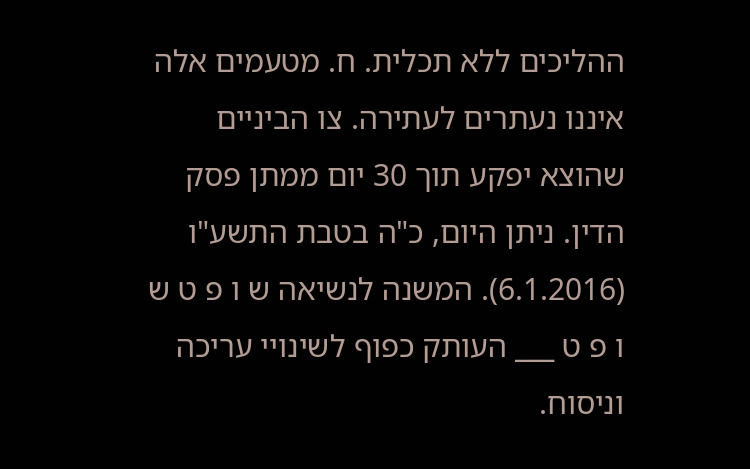ההליכים ללא תכלית. ח. מטעמים אלה איננו נעתרים לעתירה. צו הביניים שהוצא יפקע תוך 30 יום ממתן פסק הדין. ניתן היום, כ"ה בטבת התשע"ו (6.1.2016). המשנה לנשיאה ש ו פ ט ש ו פ ט ___ העותק כפוף לשינויי עריכה וניסוח.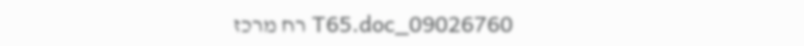09026760_T65.doc רח מרכז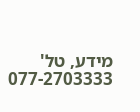מידע, טל' 077-2703333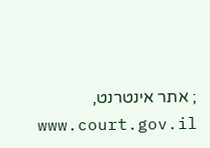; אתר אינטרנט, www.court.gov.il